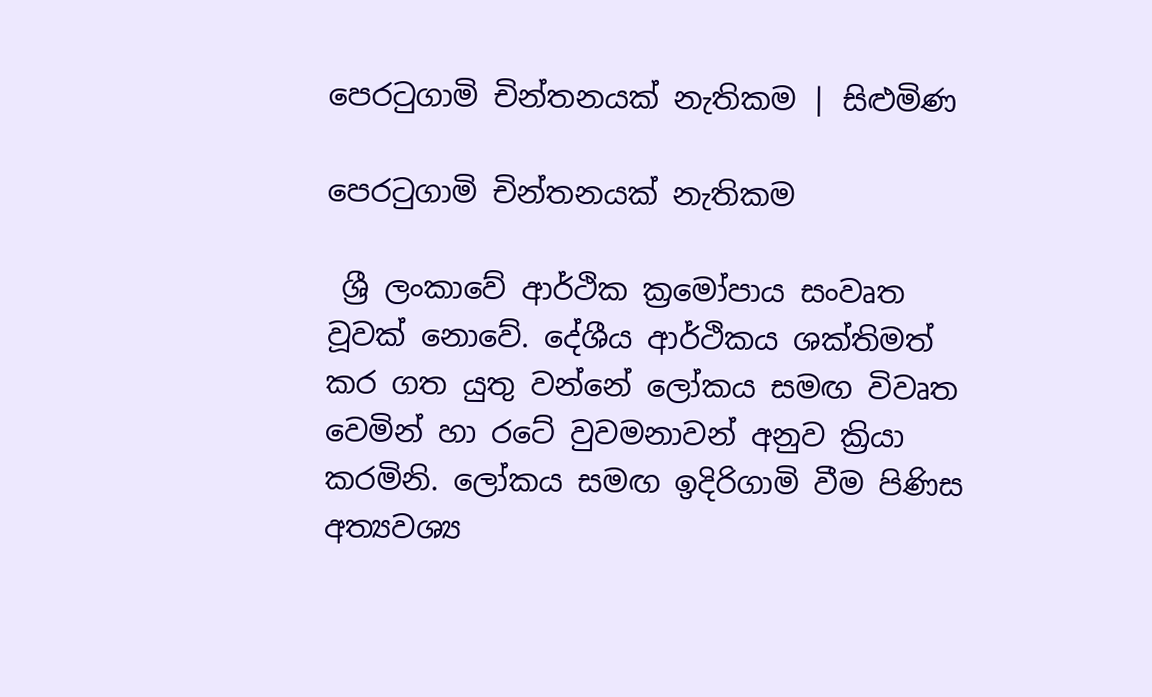පෙරටුගාමි චින්තනයක් නැතිකම | සිළුමිණ

පෙරටුගාමි චින්තනයක් නැතිකම

 ශ්‍රී ලංකාවේ ආර්ථික ක්‍රමෝපාය සංවෘත වූවක් නොවේ. දේශීය ආර්ථිකය ශක්තිමත් කර ගත යුතු වන්නේ ලෝකය සමඟ විවෘත වෙමින් හා රටේ වුවමනාවන් අනුව ක්‍රියා කරමිනි. ලෝකය සමඟ ඉදිරිගාමි වීම පිණිස අත්‍යවශ්‍ය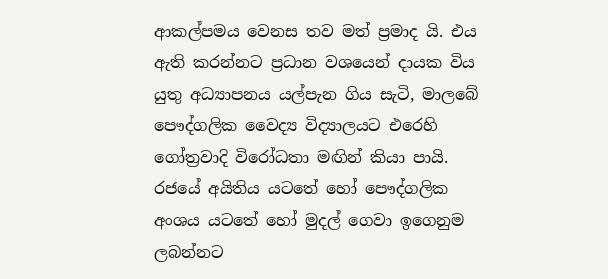ආකල්පමය වෙනස තව මත් ප්‍රමාද යි. එය ඇති කරන්නට ප්‍රධාන වශයෙන් දායක විය යුතු අධ්‍යාපනය යල්පැන ගිය සැටි, මාලබේ පෞද්ගලික වෛද්‍ය විද්‍යාලයට එරෙහි ගෝත්‍රවාදි විරෝධතා මඟින් කියා පායි. රජයේ අයිතිය යටතේ හෝ පෞද්ගලික අංශය යටතේ හෝ මුදල් ගෙවා ඉගෙනුම ලබන්නට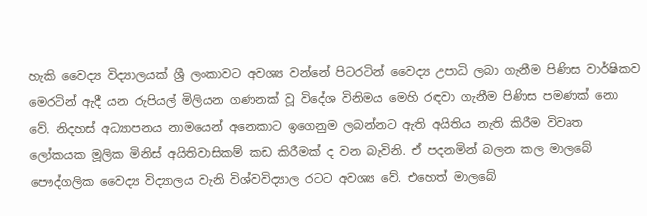හැකි වෛද්‍ය විද්‍යාලයක් ශ්‍රී ලංකාවට අවශ්‍ය වන්නේ පිටරටින් වෛද්‍ය උපාධි ලබා ගැනීම පිණිස වාර්ෂිකව මෙරටින් ඇදී යන රුපියල් මිලියන ගණනක් වූ විදේශ විනිමය මෙහි රඳවා ගැනීම පිණිස පමණක් නො වේ. නිදහස් අධ්‍යාපනය නාමයෙන් අනෙකාට ඉගෙනුම ලබන්නට ඇති අයිතිය නැති කිරීම විවෘත ලෝකයක මූලික මිනිස් අයිතිවාසිකම් කඩ කිරීමක් ද වන බැවිනි. ඒ පදනමින් බලන කල මාලබේ පෞද්ගලික වෛද්‍ය විද්‍යාලය වැනි විශ්වවිද්‍යාල රටට අවශ්‍ය වේ. එහෙත් මාලබේ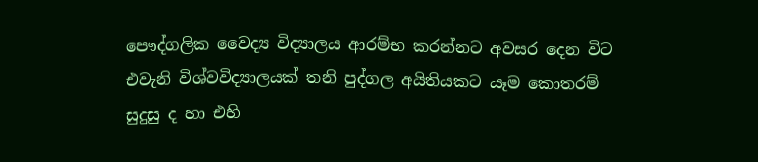පෞද්ගලික වෛද්‍ය විද්‍යාලය ආරම්භ කරන්නට අවසර දෙන විට එවැනි විශ්වවිද්‍යාලයක් තනි පුද්ගල අයිතියකට යෑම කොතරම් සුදුසු ද හා එහි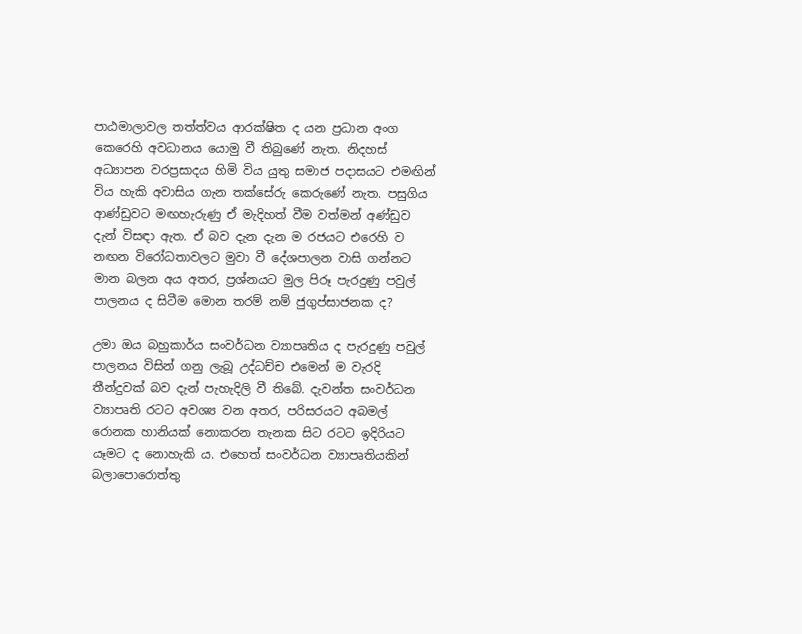පාඨමාලාවල තත්ත්වය ආරක්ෂිත ද යන ප්‍රධාන අංග කෙරෙහි අවධානය යොමු වී තිබුණේ නැත. නිදහස් අධ්‍යාපන වරප්‍රසාදය හිමි විය යුතු සමාජ පදාසයට එමඟින් විය හැකි අවාසිය ගැන තක්සේරු කෙරුණේ නැත. පසුගිය ආණ්ඩුවට මඟහැරුණු ඒ මැදිහත් වීම වත්මන් අණ්ඩුව දැන් විසඳා ඇත. ඒ බව දැන දැන ම රජයට එරෙහි ව නඟන විරෝධතාවලට මුවා වී දේශපාලන වාසි ගන්නට මාන බලන අය අතර, ප්‍රශ්නයට මුල පිරූ පැරදුණු පවුල් පාලනය ද සිටීම මොන තරම් නම් ජුගුප්සාජනක ද?

උමා ඔය බහුකාර්ය සංවර්ධන ව්‍යාපෘතිය ද පැරදුණු පවුල් පාලනය විසින් ගනු ලැබූ උද්ධච්ච එමෙන් ම වැරදි තීන්දුවක් බව දැන් පැහැදිලි වී තිබේ. දැවන්ත සංවර්ධන ව්‍යාපෘති රටට අවශ්‍ය වන අතර, පරිසරයට අබමල් රොනක හානියක් නොකරන තැනක සිට රටට ඉදිරියට යෑමට ද නොහැකි ය. එහෙත් සංවර්ධන ව්‍යාපෘතියකින් බලාපොරොත්තු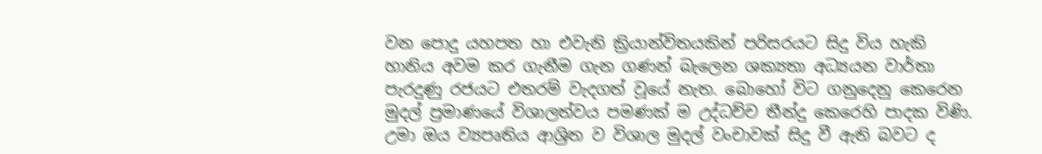වන පොදු යහපත හා එවැනි ක්‍රියාන්විතයකින් පරිසරයට සිදු විය හැකි හානිය අවම කර ගැනීම ගැන ගණන් බැලෙන ශක්‍යතා අධ්‍යයන වාර්තා පැරදුණු රජයට එතරම් වැදගත් වූයේ නැත. බොහෝ විට ගනුදෙනු කෙරෙන මුදල් ප්‍රමාණයේ විශාලත්වය පමණක් ම උද්ධච්ච තීන්දු කෙරෙහි පාදක විණි. උමා ඔය ව්‍යපෘතිය ආශ්‍රිත ව විශාල මුදල් වංචාවක් සිදු වී ඇති බවට ද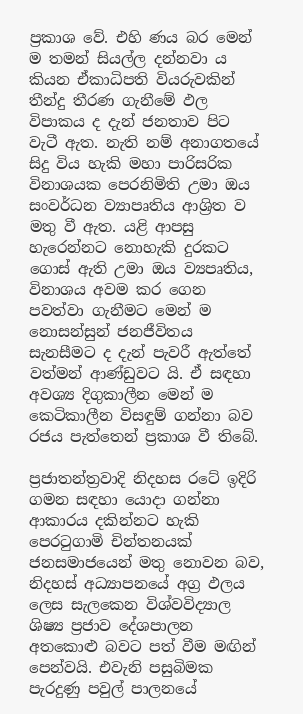ප්‍රකාශ වේ. එහි ණය බර මෙන් ම තමන් සියල්ල දන්නවා ය කියන ඒකාධිපති වියරුවකින් තීන්දු තීරණ ගැනීමේ ඵල විපාකය ද දැන් ජනතාව පිට වැටී ඇත. නැති නම් අනාගතයේ සිදු විය හැකි මහා පාරිසරික විනාශයක පෙරනිමිති උමා ඔය සංවර්ධන ව්‍යාපෘතිය ආශ්‍රිත ව මතු වී ඇත. යළි ආපසු හැරෙන්නට නොහැකි දුරකට ගොස් ඇති උමා ඔය ව්‍යපෘතිය, විනාශය අවම කර ගෙන පවත්වා ගැනීමට මෙන් ම නොසන්සුන් ජනජීවිතය සැනසීමට ද දැන් පැවරී ඇත්තේ වත්මන් ආණ්ඩුවට යි. ඒ සඳහා අවශ්‍ය දිගුකාලීන මෙන් ම කෙටිකාලීන විසඳුම් ගන්නා බව රජය පැත්තෙන් ප්‍රකාශ වී තිබේ.

ප්‍රජාතන්ත්‍රවාදි නිදහස රටේ ඉදිරි ගමන සඳහා යොදා ගන්නා ආකාරය දකින්නට හැකි පෙරටුගාමි චින්තනයක් ජනසමාජයෙන් මතු නොවන බව, නිදහස් අධ්‍යාපනයේ අග්‍ර ඵලය ලෙස සැලකෙන විශ්වවිද්‍යාල ශිෂ්‍ය ප්‍රජාව දේශපාලන අතකොළු බවට පත් වීම මඟින් පෙන්වයි. එවැනි පසුබිමක පැරදුණු පවුල් පාලනයේ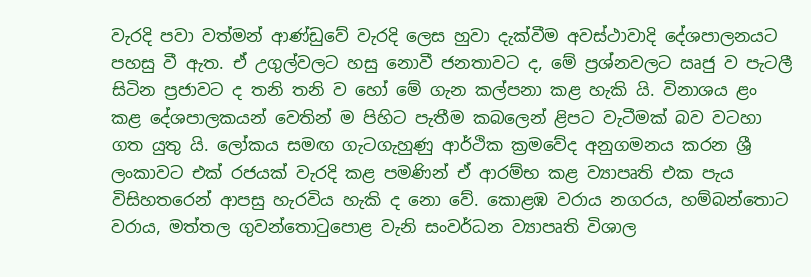වැරදි පවා වත්මන් ආණ්ඩුවේ වැරදි ලෙස හුවා දැක්වීම අවස්ථාවාදි දේශපාලනයට පහසු වී ඇත. ඒ උගුල්වලට හසු නොවී ජනතාවට ද, මේ ප්‍රශ්නවලට ඍජු ව පැටලී සිටින ප්‍රජාවට ද තනි තනි ව හෝ මේ ගැන කල්පනා කළ හැකි යි. විනාශය ළං කළ දේශපාලකයන් වෙතින් ම පිහිට පැතීම කබලෙන් ළිපට වැටීමක් බව වටහා ගත යුතු යි. ලෝකය සමඟ ගැටගැහුණු ආර්ථික ක්‍රමවේද අනුගමනය කරන ශ්‍රී ලංකාවට එක් රජයක් වැරදි කළ පමණින් ඒ ආරම්භ කළ ව්‍යාපෘති එක පැය විසිහතරෙන් ආපසු හැරවිය හැකි ද නො වේ. කොළඹ වරාය නගරය, හම්බන්තොට වරාය, මත්තල ගුවන්තොටුපොළ වැනි සංවර්ධන ව්‍යාපෘති විශාල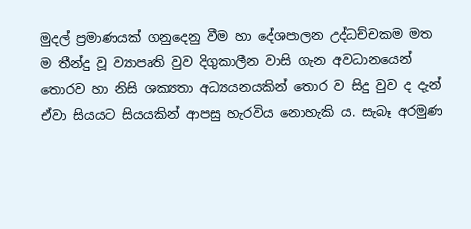මුදල් ප්‍රමාණයක් ගනුදෙනු වීම හා දේශපාලන උද්ධච්චකම මත ම තීන්දු වූ ව්‍යාපෘති වුව දිගුකාලීන වාසි ගැන අවධානයෙන් තොරව හා නිසි ශක්‍යතා අධ්‍යයනයකින් තොර ව සිදු වුව ද දැන් ඒවා සියයට සියයකින් ආපසු හැරවිය නොහැකි ය. සැබෑ අරමුණ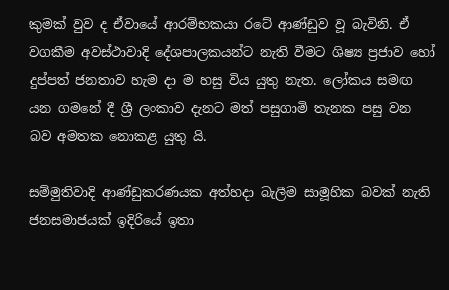කුමක් වුව ද ඒවායේ ආරම්භකයා රටේ ආණ්ඩුව වූ බැවිනි. ඒ වගකීම අවස්ථාවාදි දේශපාලකයන්ට නැති වීමට ශිෂ්‍ය ප්‍රජාව හෝ දුප්පත් ජනතාව හැම දා ම හසු විය යුතු නැත. ලෝකය සමඟ යන ගමනේ දී ශ්‍රී ලංකාව දැනට මත් පසුගාමි තැනක පසු වන බව අමතක නොකළ යුතු යි.

සම්මුතිවාදි ආණ්ඩුකරණයක අත්හදා බැලීම සාමූහික බවක් නැති ජනසමාජයක් ඉදිරියේ ඉතා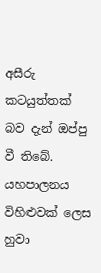අසීරු කටයුත්තක් බව දැන් ඔප්පු වී තිබේ. යහපාලනය විහිළුවක් ලෙස හුවා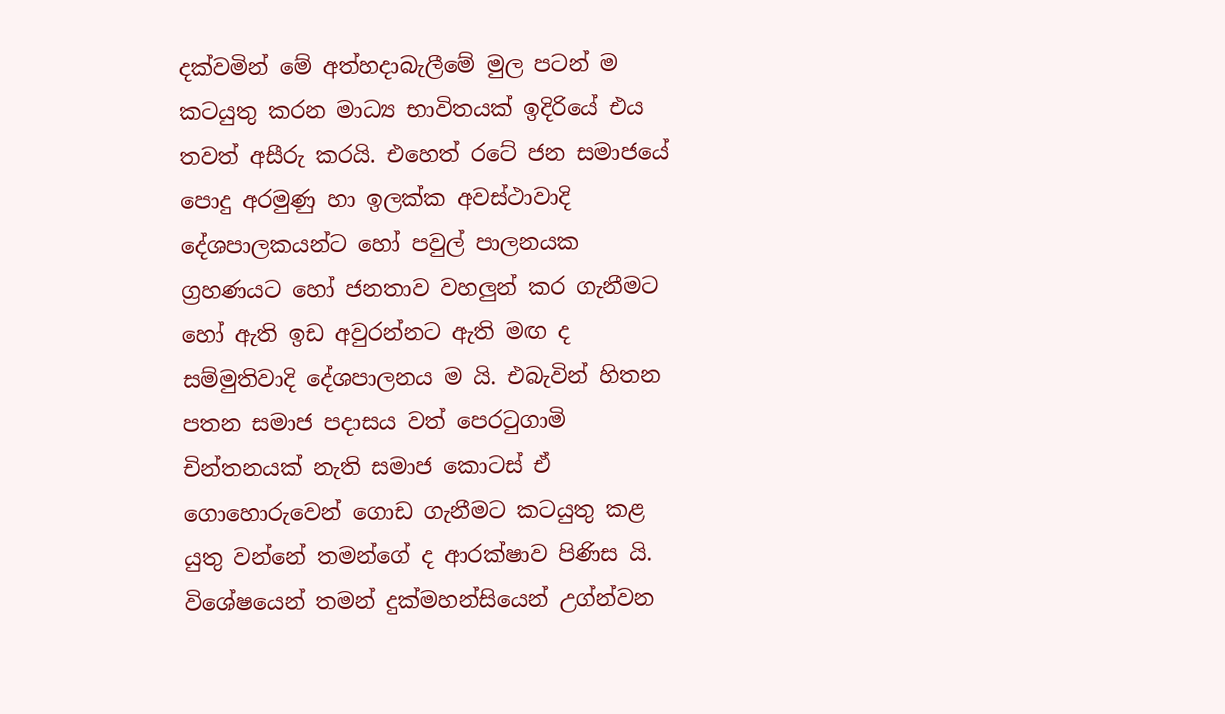දක්වමින් මේ අත්හදාබැලීමේ මුල පටන් ම කටයුතු කරන මාධ්‍ය භාවිතයක් ඉදිරියේ එය තවත් අසීරු කරයි. එහෙත් රටේ ජන සමාජයේ පොදු අරමුණු හා ඉලක්ක අවස්ථාවාදි දේශපාලකයන්ට හෝ පවුල් පාලනයක ග්‍රහණයට හෝ ජනතාව වහලුන් කර ගැනීමට හෝ ඇති ඉඩ අවුරන්නට ඇති මඟ ද සම්මුතිවාදි දේශපාලනය ම යි. එබැවින් හිතන පතන සමාජ පදාසය වත් පෙරටුගාමි චින්තනයක් නැති සමාජ කොටස් ඒ ගොහොරුවෙන් ගොඩ ගැනීමට කටයුතු කළ යුතු වන්නේ තමන්ගේ ද ආරක්ෂාව පිණිස යි. විශේෂයෙන් තමන් දුක්මහන්සියෙන් උග්න්වන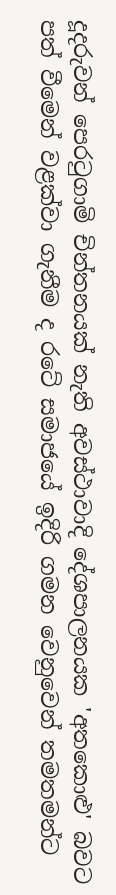දූදරුවන් පෙරටුගාමි චින්තනයක් නැති අවස්ථාවාදි දේශපාලනයක 'අතකොළු' බවට පත් වීමෙන් වළක්වා ගැනීම ද රටේ සමාජයේ ඉදිරි ගමන වෙනුවෙන් තමතමන්ට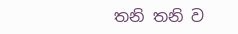තනි තනි ව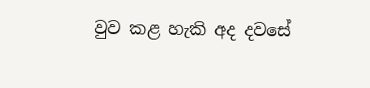වුව කළ හැකි අද දවසේ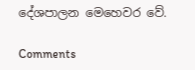දේශපාලන මෙහෙවර වේ.

Comments